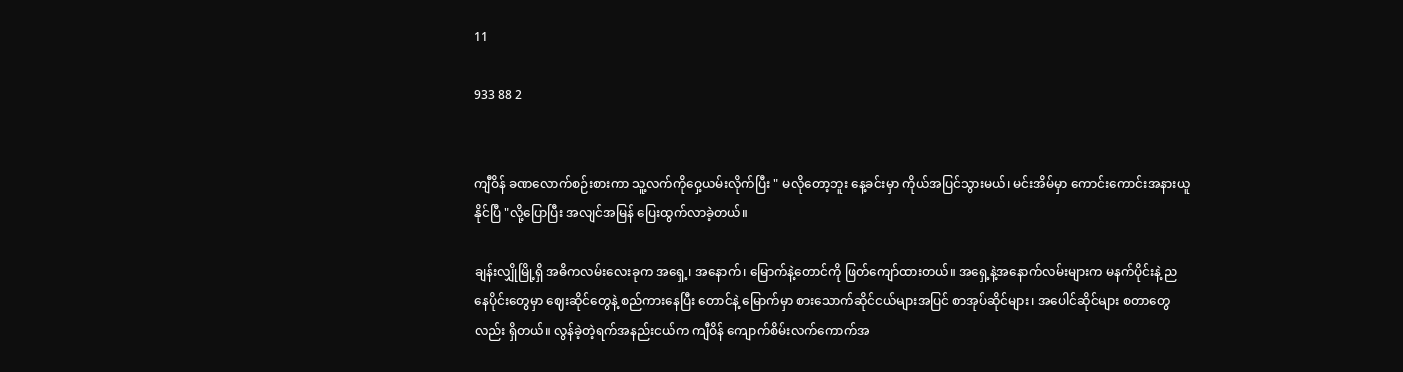11

933 88 2


ကျီဝိန် ခဏလောက်စဉ်းစားကာ သူ့လက်ကိုဝှေ့ယမ်းလိုက်ပြီး " မလိုတော့ဘူး နေ့ခင်းမှာ ကိုယ်အပြင်သွားမယ်၊ မင်းအိမ်မှာ ကောင်းကောင်းအနားယူနိုင်ပြီ "လို့ပြောပြီး အလျင်အမြန် ပြေးထွက်လာခဲ့တယ်။

ချန်းလျှိုမြို့ရှိ အဓိကလမ်းလေးခုက အရှေ့၊ အနောက်၊ မြောက်နဲ့တောင်ကို ဖြတ်ကျော်ထားတယ်။ အရှေ့နဲ့အနောက်လမ်းများက မနက်ပိုင်းနဲ့ ညနေပိုင်းတွေမှာ ဈေးဆိုင်တွေနဲ့ စည်ကားနေပြီး တောင်နဲ့ မြောက်မှာ စားသောက်ဆိုင်ငယ်များအပြင် စာအုပ်ဆိုင်များ၊ အပေါင်ဆိုင်များ စတာတွေလည်း ရှိတယ်။ လွန်ခဲ့တဲ့ရက်အနည်းငယ်က ကျီဝိန် ကျောက်စိမ်းလက်ကောက်အ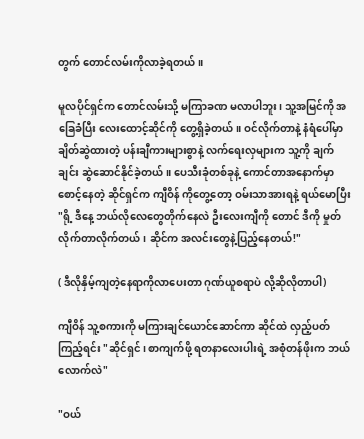တွက် တောင်လမ်းကိုလာခဲ့ရတယ်။

မူလပိုင်ရှင်က တောင်လမ်းသို့ မကြာခဏ မလာပါဘူး၊ သူ့အမြင်ကို အခြေခံပြီး လေးထောင့်ဆိုင်ကို တွေ့ရှိခဲ့တယ်။ ဝင်လိုက်တာနဲ့ နံရံပေါ်မှာ ချိတ်ဆွဲထားတဲ့ ပန်းချီကားများစွာနဲ့ လက်ရေးလှများက သူ့ကို ချက်ချင်း ဆွဲဆောင်နိုင်ခဲ့တယ်။ ပေသီးခုံတစ်ခုနဲ့ ကောင်တာအနောက်မှာစောင့်နေတဲ့ ဆိုင်ရှင်က ကျီဝိန် ကိုတွေ့တော့ ဝမ်းသာအားရနဲ့ ရယ်မောပြီး "ရို့ ဒီနေ့ ဘယ်လိုလေတွေတိုက်နေလဲ ဦးလေးကျီကို တောင် ဒီကို မှုတ်လိုက်တာလိုက်တယ်၊ ဆိုင်က အလင်းတွေနဲ့ပြည့်နေတယ်!"

( ဒီလိုနှိမ့်ကျတဲ့နေရာကိုလာပေးတာ ဂုဏ်ယူစရာပဲ လို့ဆိုလိုတာပါ)

ကျီဝိန် သူ့စကားကို မကြားချင်ယောင်ဆောင်ကာ ဆိုင်ထဲ လှည့်ပတ်ကြည့်ရင်း "ဆိုင်ရှင်၊ စာကျက်ဖို့ ရတနာလေးပါးရဲ့ အစုံတန်ဖိုးက ဘယ်လောက်လဲ"

"ဝယ်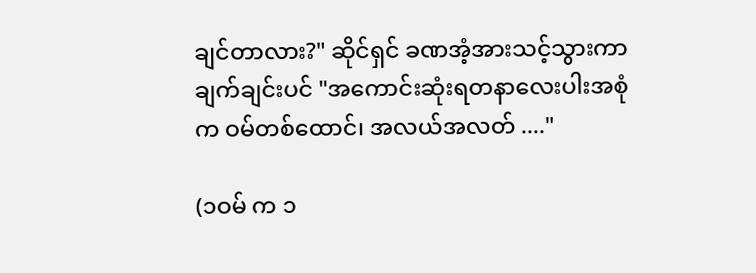ချင်တာလား?" ဆိုင်ရှင် ခဏအံ့အားသင့်သွားကာ ချက်ချင်းပင် "အကောင်းဆုံးရတနာလေးပါးအစုံက ဝမ်တစ်ထောင်၊ အလယ်အလတ် ...."

(၁ဝမ် က ၁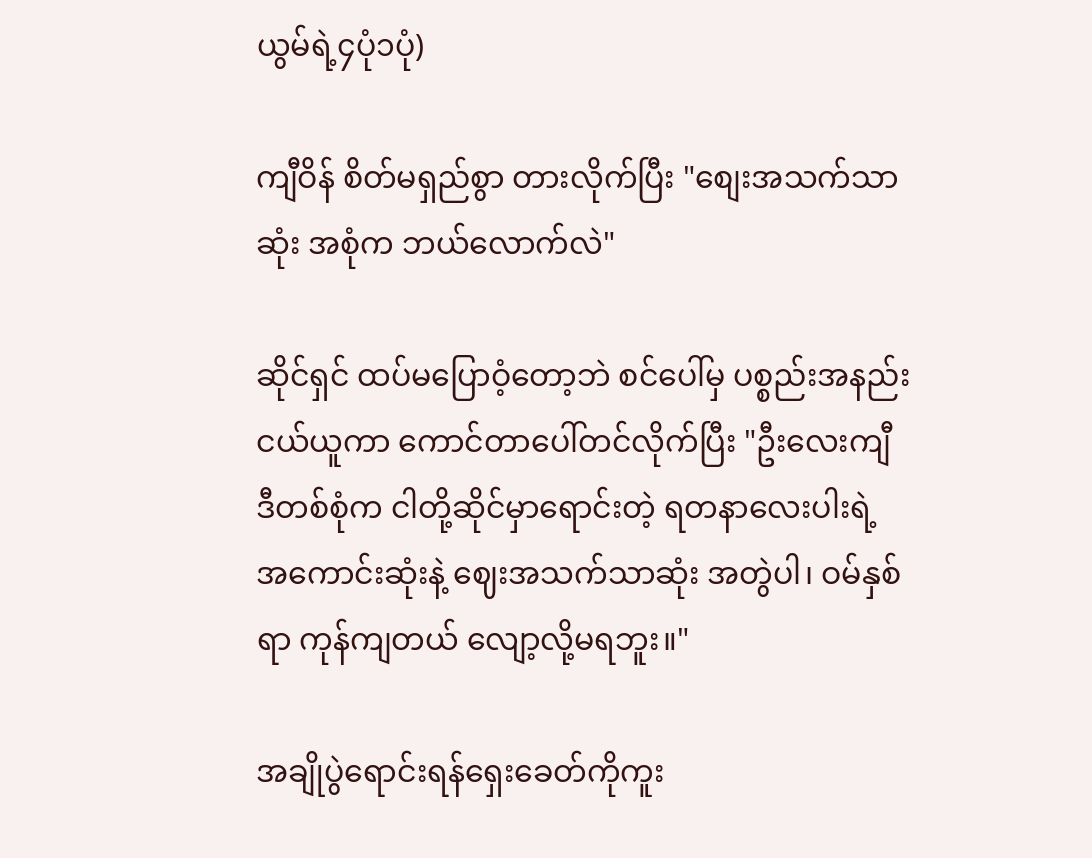ယွမ်ရဲ့၄ပုံ၁ပုံ)

ကျီဝိန် စိတ်မရှည်စွာ တားလိုက်ပြီး "စျေးအသက်သာဆုံး အစုံက ဘယ်လောက်လဲ"

ဆိုင်ရှင် ထပ်မပြောဝံ့တော့ဘဲ စင်ပေါ်မှ ပစ္စည်းအနည်းငယ်ယူကာ ကောင်တာပေါ်တင်လိုက်ပြီး "ဦးလေးကျီ ဒီတစ်စုံက ငါတို့ဆိုင်မှာရောင်းတဲ့ ရတနာလေးပါးရဲ့ အကောင်းဆုံးနဲ့ ဈေးအသက်သာဆုံး အတွဲပါ၊ ဝမ်နှစ်ရာ ကုန်ကျတယ် လျော့လို့မရဘူး။"

အချိုပွဲရောင်းရန်ရှေးခေတ်ကိုကူး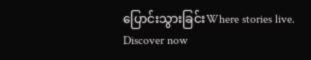ပြောင်းသွားခြင်းWhere stories live. Discover now